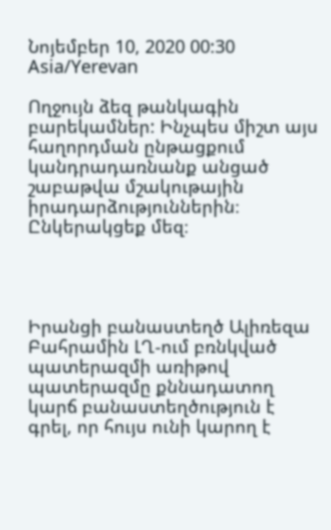Նոյեմբեր 10, 2020 00:30 Asia/Yerevan

Ողջույն ձեզ թանկագին բարեկամներ: Ինչպես միշտ այս հաղորդման ընթացքում կանդրադառնանք անցած շաբաթվա մշակութային իրադարձություններին։ Ընկերակցեք մեզ։




Իրանցի բանաստեղծ Ալիռեզա Բահրամին ԼՂ-ում բռնկված պատերազմի առիթով պատերազմը քննադատող կարճ բանաստեղծություն է գրել, որ հույս ունի կարող է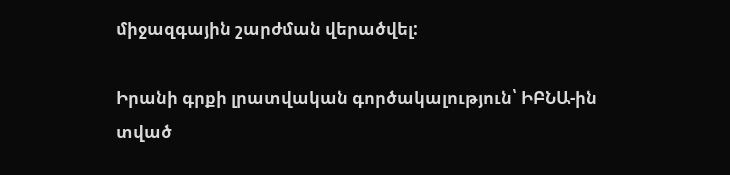միջազգային շարժման վերածվել:

Իրանի գրքի լրատվական գործակալություն՝ ԻԲՆԱ-ին տված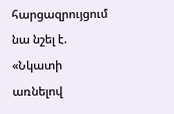հարցազրույցում նա նշել է. «Նկատի առնելով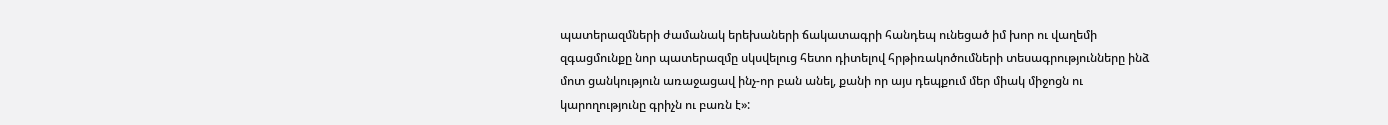պատերազմների ժամանակ երեխաների ճակատագրի հանդեպ ունեցած իմ խոր ու վաղեմի զգացմունքը նոր պատերազմը սկսվելուց հետո դիտելով հրթիռակոծումների տեսագրությունները ինձ մոտ ցանկություն առաջացավ ինչ-որ բան անել, քանի որ այս դեպքում մեր միակ միջոցն ու կարողությունը գրիչն ու բառն է»: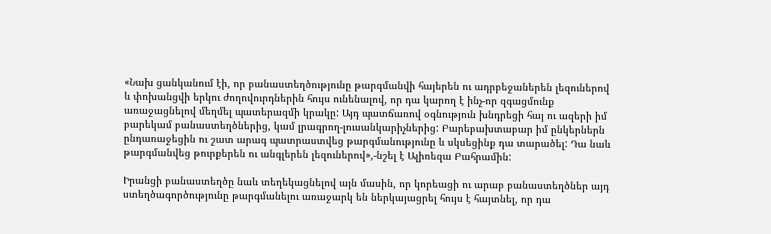«Նախ ցանկանում էի, որ բանաստեղծությունը թարգմանվի հայերեն ու ադրբեջաներեն լեզուներով և փոխանցվի երկու ժողովուրդներին հույս ունենալով, որ դա կարող է ինչ-որ զգացմունք առաջացնելով մեղմել պատերազմի կրակը: Այդ պատճառով օգնություն խնդրեցի հայ ու ազերի իմ բարեկամ բանաստեղծներից, կամ լրագրող-լուսանկարիչներից: Բարեբախտաբար իմ ընկերներն ընդառաջեցին ու շատ արագ պատրաստվեց թարգմանությունը և սկսեցինք դա տարածել: Դա նաև թարգմանվեց թուրքերեն ու անգլերեն լեզուներով»,-նշել է Ալիռեզա Բահրամին:

Իրանցի բանաստեղծը նաև տեղեկացնելով այն մասին, որ կորեացի ու արաբ բանաստեղծներ այդ ստեղծագործությունը թարգմանելու առաջարկ են ներկայացրել հույս է հայտնել, որ դա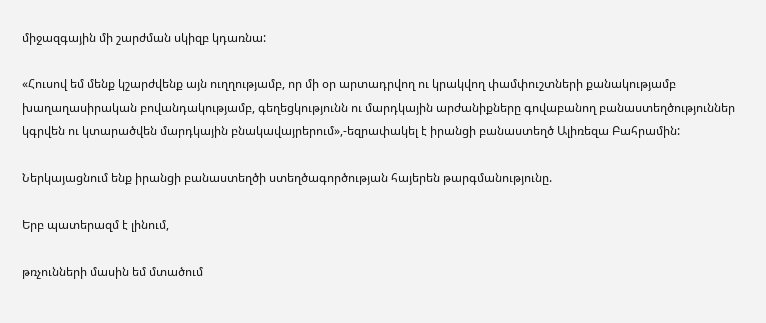միջազգային մի շարժման սկիզբ կդառնա:

«Հուսով եմ մենք կշարժվենք այն ուղղությամբ, որ մի օր արտադրվող ու կրակվող փամփուշտների քանակությամբ խաղաղասիրական բովանդակությամբ, գեղեցկությունն ու մարդկային արժանիքները գովաբանող բանաստեղծություններ կգրվեն ու կտարածվեն մարդկային բնակավայրերում»,-եզրափակել է իրանցի բանաստեղծ Ալիռեզա Բահրամին:

Ներկայացնում ենք իրանցի բանաստեղծի ստեղծագործության հայերեն թարգմանությունը.

Երբ պատերազմ է լինում,

թռչունների մասին եմ մտածում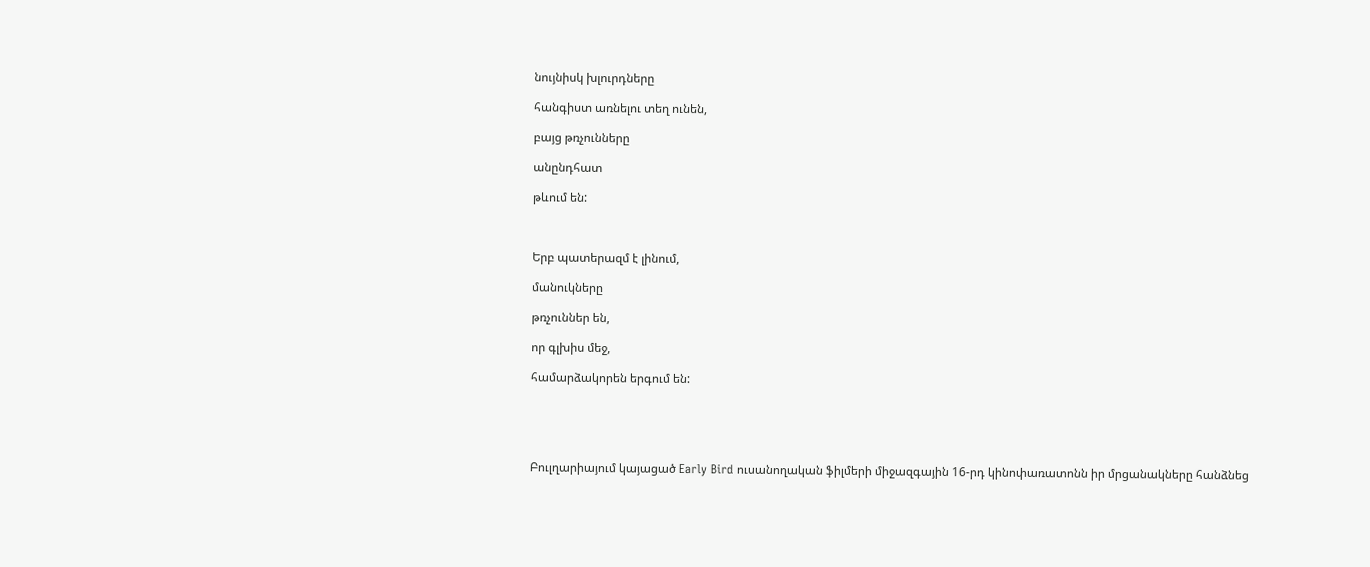նույնիսկ խլուրդները

հանգիստ առնելու տեղ ունեն,

բայց թռչունները

անընդհատ

թևում են:



Երբ պատերազմ է լինում,

մանուկները

թռչուններ են,

որ գլխիս մեջ,

համարձակորեն երգում են:





Բուլղարիայում կայացած Early Bird ուսանողական ֆիլմերի միջազգային 16-րդ կինոփառատոնն իր մրցանակները հանձնեց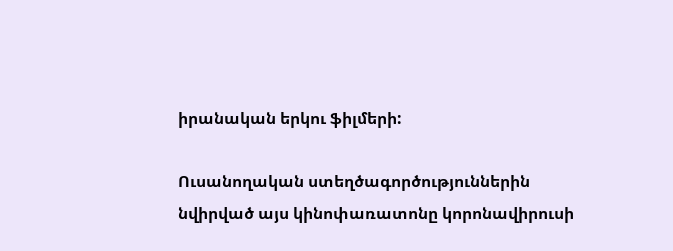իրանական երկու ֆիլմերի:

Ուսանողական ստեղծագործություններին նվիրված այս կինոփառատոնը կորոնավիրուսի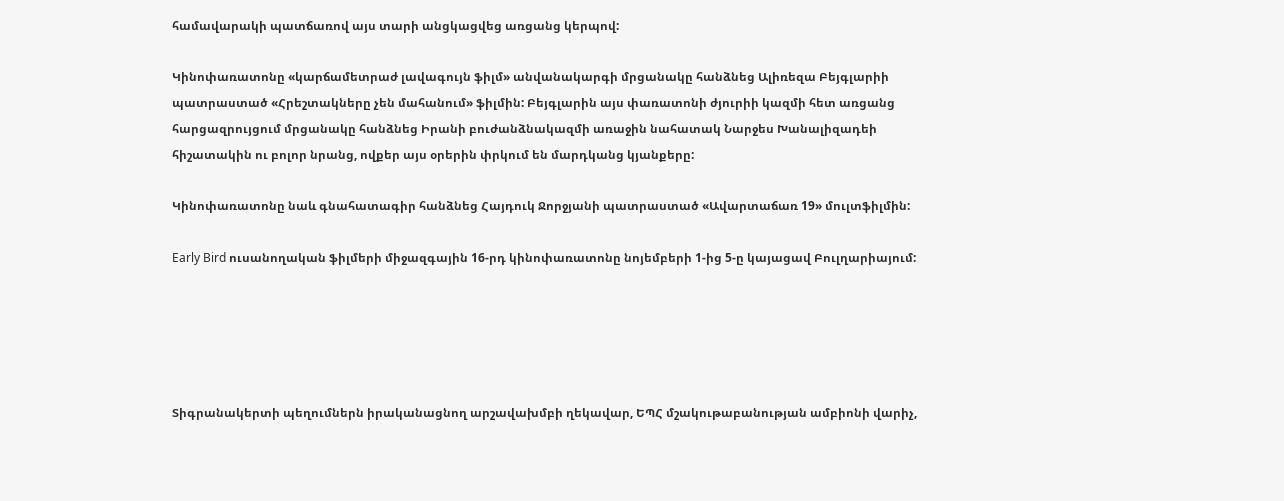համավարակի պատճառով այս տարի անցկացվեց առցանց կերպով:

Կինոփառատոնը «կարճամետրաժ լավագույն ֆիլմ» անվանակարգի մրցանակը հանձնեց Ալիռեզա Բեյգլարիի պատրաստած «Հրեշտակները չեն մահանում» ֆիլմին: Բեյգլարին այս փառատոնի ժյուրիի կազմի հետ առցանց հարցազրույցում մրցանակը հանձնեց Իրանի բուժանձնակազմի առաջին նահատակ Նարջես Խանալիզադեի հիշատակին ու բոլոր նրանց, ովքեր այս օրերին փրկում են մարդկանց կյանքերը:

Կինոփառատոնը նաև գնահատագիր հանձնեց Հայդուկ Ջորջյանի պատրաստած «Ավարտաճառ 19» մուլտֆիլմին:

Early Bird ուսանողական ֆիլմերի միջազգային 16-րդ կինոփառատոնը նոյեմբերի 1-ից 5-ը կայացավ Բուլղարիայում:





Տիգրանակերտի պեղումներն իրականացնող արշավախմբի ղեկավար, ԵՊՀ մշակութաբանության ամբիոնի վարիչ,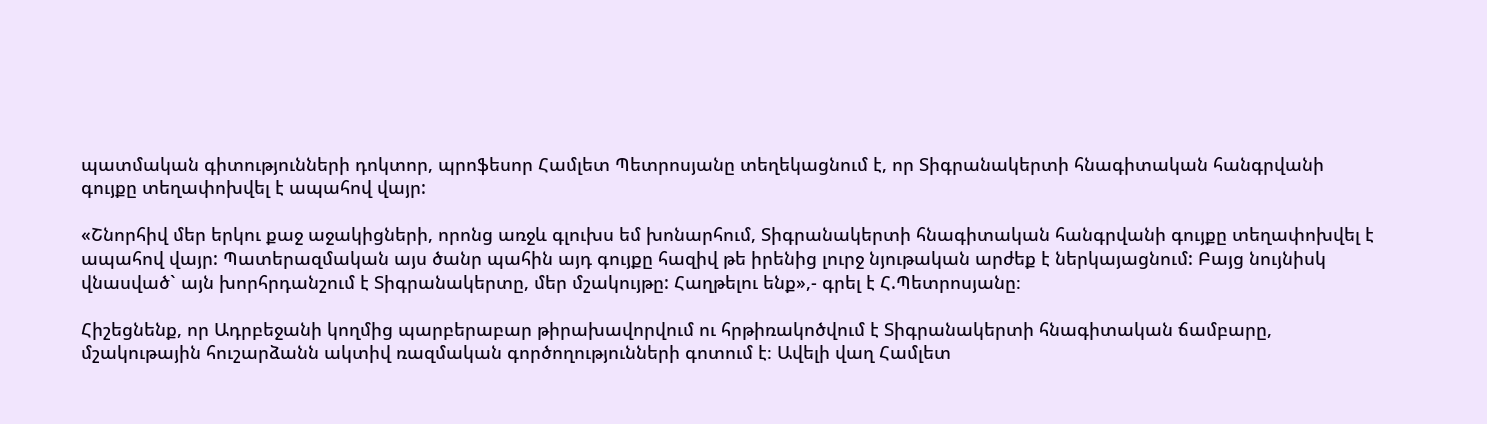պատմական գիտությունների դոկտոր, պրոֆեսոր Համլետ Պետրոսյանը տեղեկացնում է, որ Տիգրանակերտի հնագիտական հանգրվանի գույքը տեղափոխվել է ապահով վայր:

«Շնորհիվ մեր երկու քաջ աջակիցների, որոնց առջև գլուխս եմ խոնարհում, Տիգրանակերտի հնագիտական հանգրվանի գույքը տեղափոխվել է ապահով վայր: Պատերազմական այս ծանր պահին այդ գույքը հազիվ թե իրենից լուրջ նյութական արժեք է ներկայացնում: Բայց նույնիսկ վնասված` այն խորհրդանշում է Տիգրանակերտը, մեր մշակույթը: Հաղթելու ենք»,- գրել է Հ.Պետրոսյանը։

Հիշեցնենք, որ Ադրբեջանի կողմից պարբերաբար թիրախավորվում ու հրթիռակոծվում է Տիգրանակերտի հնագիտական ճամբարը, մշակութային հուշարձանն ակտիվ ռազմական գործողությունների գոտում է։ Ավելի վաղ Համլետ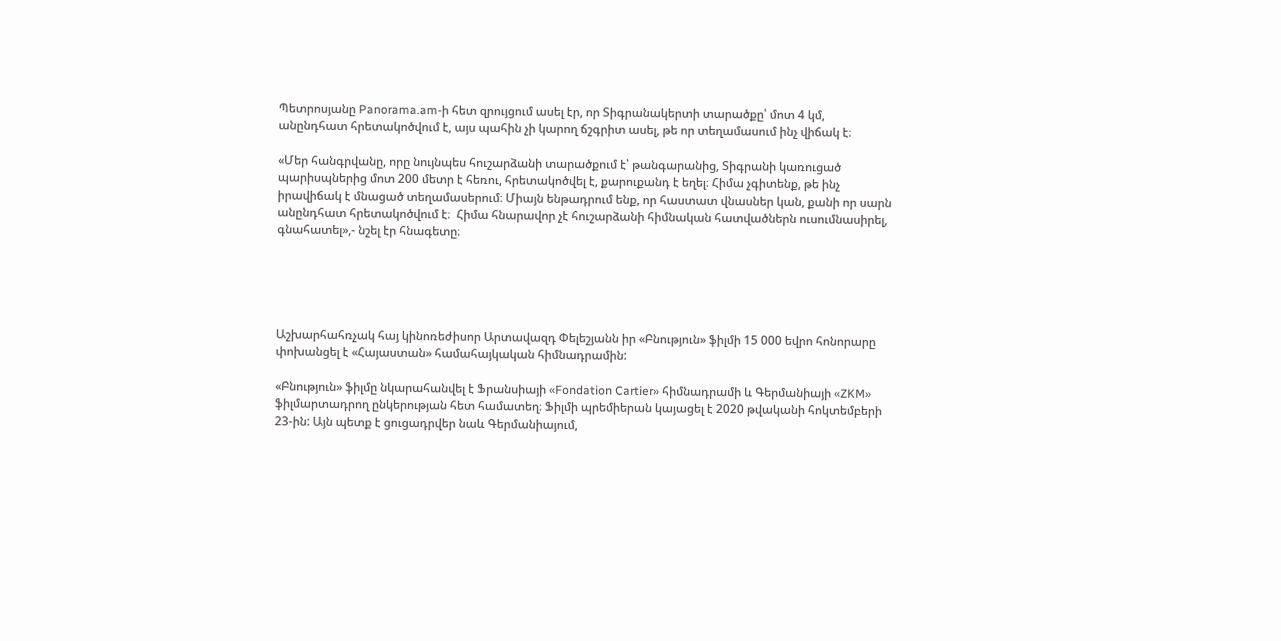Պետրոսյանը Panorama.am-ի հետ զրույցում ասել էր, որ Տիգրանակերտի տարածքը՝ մոտ 4 կմ, անընդհատ հրետակոծվում է, այս պահին չի կարող ճշգրիտ ասել, թե որ տեղամասում ինչ վիճակ է։

«Մեր հանգրվանը, որը նույնպես հուշարձանի տարածքում է՝ թանգարանից, Տիգրանի կառուցած պարիսպներից մոտ 200 մետր է հեռու, հրետակոծվել է, քարուքանդ է եղել։ Հիմա չգիտենք, թե ինչ իրավիճակ է մնացած տեղամասերում։ Միայն ենթադրում ենք, որ հաստատ վնասներ կան, քանի որ սարն անընդհատ հրետակոծվում է։  Հիմա հնարավոր չէ հուշարձանի հիմնական հատվածներն ուսումնասիրել, գնահատել»,- նշել էր հնագետը։





Աշխարհահռչակ հայ կինոռեժիսոր Արտավազդ Փելեշյանն իր «Բնություն» ֆիլմի 15 000 եվրո հոնորարը փոխանցել է «Հայաստան» համահայկական հիմնադրամին:

«Բնություն» ֆիլմը նկարահանվել է Ֆրանսիայի «Fondation Cartier» հիմնադրամի և Գերմանիայի «ZKM» ֆիլմարտադրող ընկերության հետ համատեղ։ Ֆիլմի պրեմիերան կայացել է 2020 թվականի հոկտեմբերի 23-ին: Այն պետք է ցուցադրվեր նաև Գերմանիայում,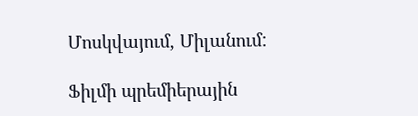Մոսկվայում, Միլանում:

Ֆիլմի պրեմիերային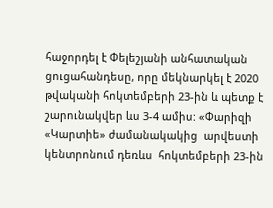հաջորդել է Փելեշյանի անհատական ցուցահանդեսը, որը մեկնարկել է 2020 թվականի հոկտեմբերի 23-ին և պետք է շարունակվեր ևս 3-4 ամիս: «Փարիզի «Կարտիե» ժամանակակից  արվեստի կենտրոնում դեռևս  հոկտեմբերի 23-ին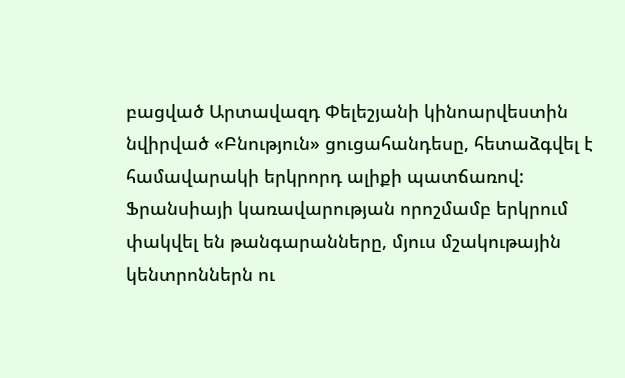բացված Արտավազդ Փելեշյանի կինոարվեստին նվիրված «Բնություն» ցուցահանդեսը, հետաձգվել է համավարակի երկրորդ ալիքի պատճառով: Ֆրանսիայի կառավարության որոշմամբ երկրում փակվել են թանգարանները, մյուս մշակութային կենտրոններն ու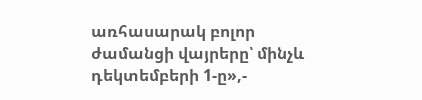առհասարակ բոլոր ժամանցի վայրերը՝ մինչև դեկտեմբերի 1-ը»,-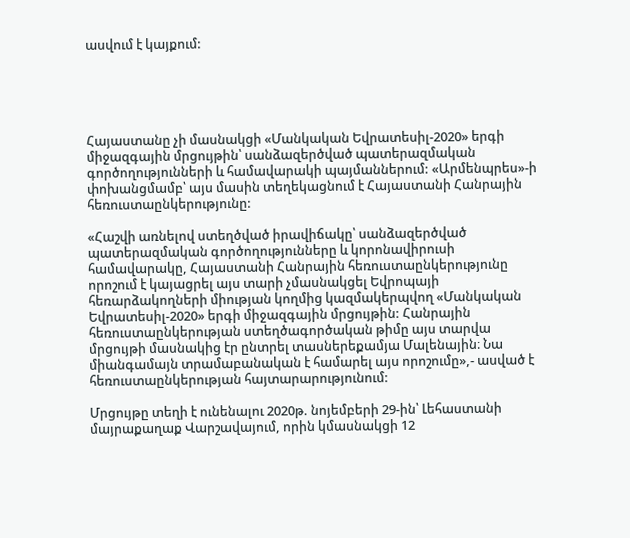ասվում է կայքում:





Հայաստանը չի մասնակցի «Մանկական Եվրատեսիլ-2020» երգի միջազգային մրցույթին՝ սանձազերծված պատերազմական գործողությունների և համավարակի պայմաններում: «Արմենպրես»-ի փոխանցմամբ՝ այս մասին տեղեկացնում է Հայաստանի Հանրային հեռուստաընկերությունը:

«Հաշվի առնելով ստեղծված իրավիճակը՝ սանձազերծված պատերազմական գործողությունները և կորոնավիրուսի համավարակը, Հայաստանի Հանրային հեռուստաընկերությունը որոշում է կայացրել այս տարի չմասնակցել Եվրոպայի հեռարձակողների միության կողմից կազմակերպվող «Մանկական Եվրատեսիլ-2020» երգի միջազգային մրցույթին: Հանրային հեռուստաընկերության ստեղծագործական թիմը այս տարվա մրցույթի մասնակից էր ընտրել տասներեքամյա Մալենային։ Նա միանգամայն տրամաբանական է համարել այս որոշումը»,- ասված է հեռուստաընկերության հայտարարությունում:

Մրցույթը տեղի է ունենալու 2020թ. նոյեմբերի 29-ին՝ Լեհաստանի մայրաքաղաք Վարշավայում, որին կմասնակցի 12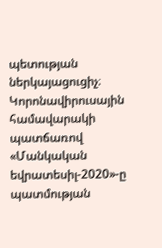պետության ներկայացուցիչ։ Կորոնավիրուսային համավարակի պատճառով «Մանկական եվրատեսիլ-2020»-ը պատմության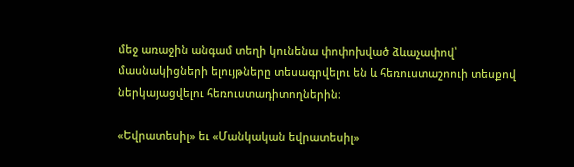մեջ առաջին անգամ տեղի կունենա փոփոխված ձևաչափով՝ մասնակիցների ելույթները տեսագրվելու են և հեռուստաշոուի տեսքով ներկայացվելու հեռուստադիտողներին։

«Եվրատեսիլ» եւ «Մանկական եվրատեսիլ»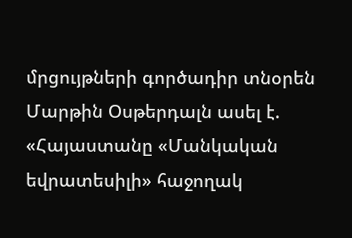մրցույթների գործադիր տնօրեն Մարթին Օսթերդալն ասել է. «Հայաստանը «Մանկական եվրատեսիլի» հաջողակ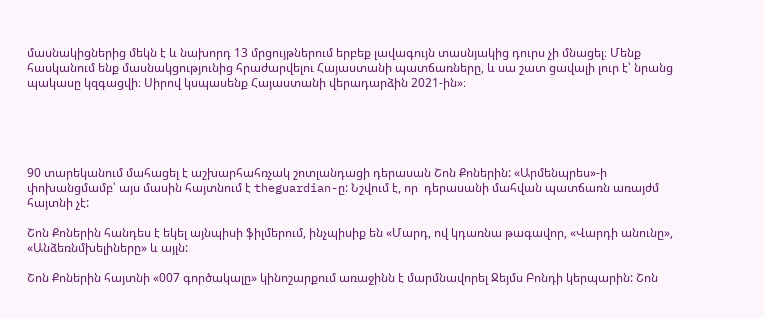մասնակիցներից մեկն է և նախորդ 13 մրցույթներում երբեք լավագույն տասնյակից դուրս չի մնացել։ Մենք հասկանում ենք մասնակցությունից հրաժարվելու Հայաստանի պատճառները, և սա շատ ցավալի լուր է՝ նրանց պակասը կզգացվի։ Սիրով կսպասենք Հայաստանի վերադարձին 2021-ին»։





90 տարեկանում մահացել է աշխարհահռչակ շոտլանդացի դերասան Շոն Քոներին: «Արմենպրես»-ի փոխանցմամբ՝ այս մասին հայտնում է theguardian-ը: Նշվում է, որ  դերասանի մահվան պատճառն առայժմ հայտնի չէ:

Շոն Քոներին հանդես է եկել այնպիսի ֆիլմերում, ինչպիսիք են «Մարդ, ով կդառնա թագավոր, «Վարդի անունը», «Անձեռնմխելիները» և այլն:

Շոն Քոներին հայտնի «007 գործակալը» կինոշարքում առաջինն է մարմնավորել Ջեյմս Բոնդի կերպարին: Շոն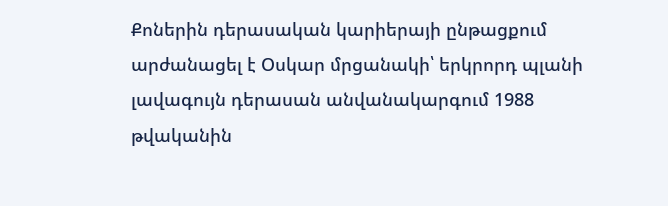Քոներին դերասական կարիերայի ընթացքում արժանացել է Օսկար մրցանակի՝ երկրորդ պլանի լավագույն դերասան անվանակարգում 1988 թվականին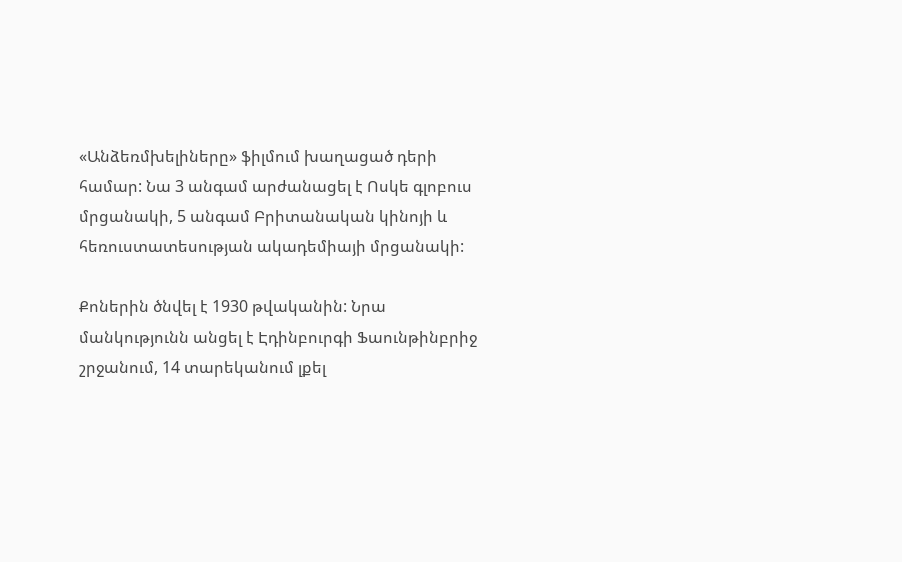«Անձեռմխելիները» ֆիլմում խաղացած դերի համար: Նա 3 անգամ արժանացել է Ոսկե գլոբուս մրցանակի, 5 անգամ Բրիտանական կինոյի և հեռուստատեսության ակադեմիայի մրցանակի:

Քոներին ծնվել է 1930 թվականին: Նրա  մանկությունն անցել է Էդինբուրգի Ֆաունթինբրիջ շրջանում, 14 տարեկանում լքել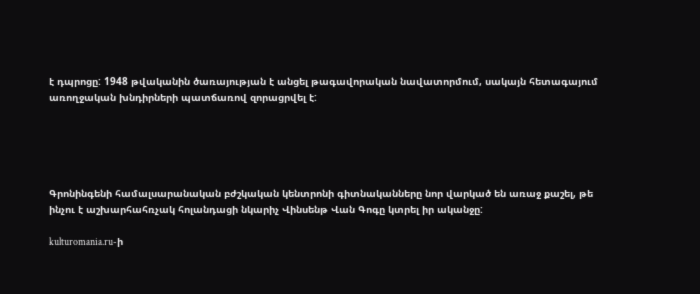է դպրոցը: 1948 թվականին ծառայության է անցել թագավորական նավատորմում, սակայն հետագայում առողջական խնդիրների պատճառով զորացրվել է:





Գրոնինգենի համալսարանական բժշկական կենտրոնի գիտնականները նոր վարկած են առաջ քաշել, թե ինչու է աշխարհահռչակ հոլանդացի նկարիչ Վինսենթ Վան Գոգը կտրել իր ականջը:

kulturomania.ru-ի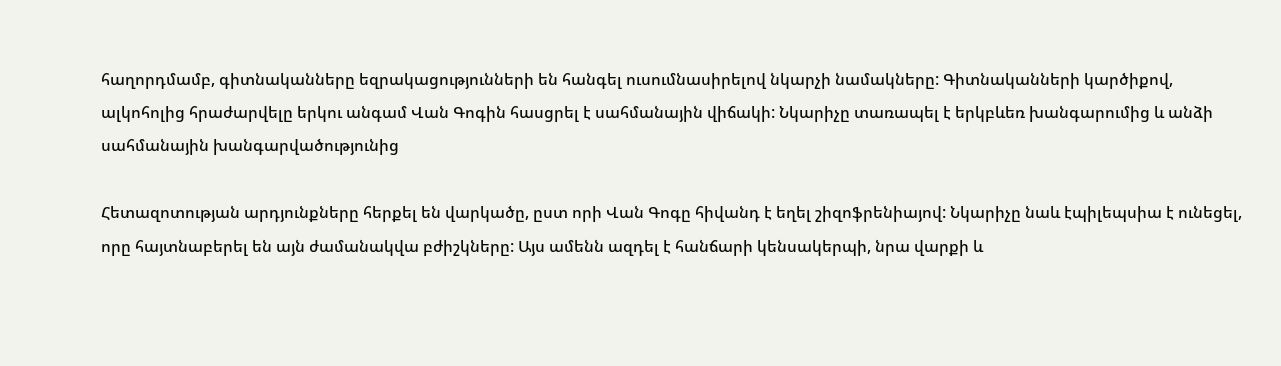հաղորդմամբ, գիտնականները եզրակացությունների են հանգել ուսումնասիրելով նկարչի նամակները: Գիտնականների կարծիքով, ալկոհոլից հրաժարվելը երկու անգամ Վան Գոգին հասցրել է սահմանային վիճակի: Նկարիչը տառապել է երկբևեռ խանգարումից և անձի սահմանային խանգարվածությունից

Հետազոտության արդյունքները հերքել են վարկածը, ըստ որի Վան Գոգը հիվանդ է եղել շիզոֆրենիայով: Նկարիչը նաև էպիլեպսիա է ունեցել, որը հայտնաբերել են այն ժամանակվա բժիշկները: Այս ամենն ազդել է հանճարի կենսակերպի, նրա վարքի և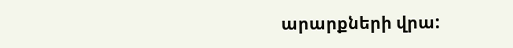արարքների վրա: